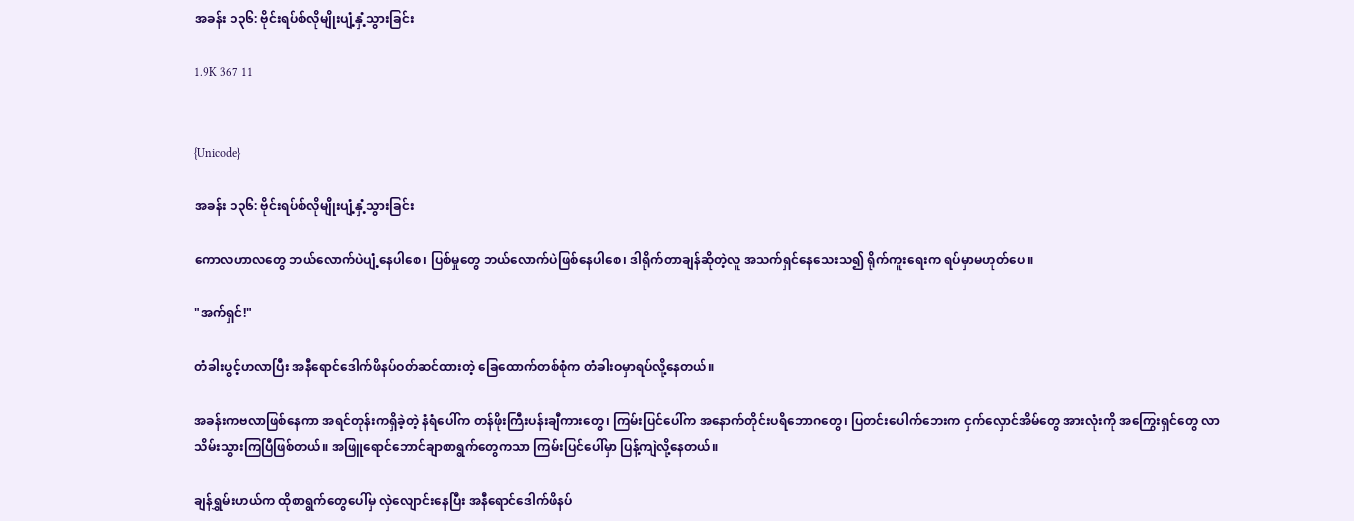အခန်း ၁၃၆: ဗိုင်းရပ်စ်လိုမျိုးပျံ့နှံ့သွားခြင်း

1.9K 367 11


{Unicode}

အခန်း ၁၃၆: ဗိုင်းရပ်စ်လိုမျိုးပျံ့နှံ့သွားခြင်း

ကောလဟာလတွေ ဘယ်လောက်ပဲပျံ့နေပါစေ၊ ပြစ်မှုတွေ ဘယ်လောက်ပဲဖြစ်နေပါစေ၊ ဒါရိုက်တာချန်ဆိုတဲ့လူ အသက်ရှင်နေသေးသ၍ ရိုက်ကူးရေးက ရပ်မှာမဟုတ်ပေ။

"အက်ရှင်!"

တံခါးပွင့်ဟလာပြီး အနီရောင်ဒေါက်ဖိနပ်ဝတ်ဆင်ထားတဲ့ ခြေထောက်တစ်စုံက တံခါးဝမှာရပ်လို့နေတယ်။

အခန်းကဗလာဖြစ်နေကာ အရင်တုန်းကရှိခဲ့တဲ့ နံရံပေါ်က တန်ဖိုးကြီးပန်းချီကားတွေ၊ ကြမ်းပြင်ပေါ်က အနောက်တိုင်းပရိဘောဂတွေ၊ ပြတင်းပေါက်ဘေးက ငှက်လှောင်အိမ်တွေ အားလုံးကို အကြွေးရှင်တွေ လာသိမ်းသွားကြပြီဖြစ်တယ်။ အဖြူရောင်ဘောင်ချာစာရွက်တွေကသာ ကြမ်းပြင်ပေါ်မှာ ပြန့်ကျဲလို့နေတယ်။

ချန်ရွှမ်းဟယ်က ထိုစာရွက်တွေပေါ်မှ လှဲလျောင်းနေပြီး အနီရောင်ဒေါက်ဖိနပ်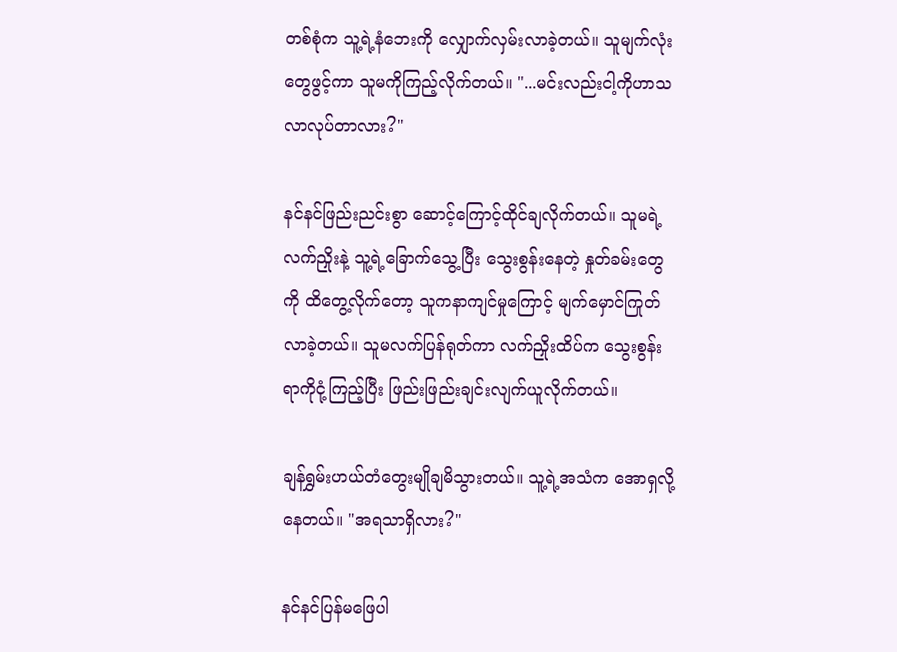တစ်စုံက သူ့ရဲ့နံဘေးကို လျှောက်လှမ်းလာခဲ့တယ်။ သူမျက်လုံးတွေဖွင့်ကာ သူမကိုကြည့်လိုက်တယ်။ "...မင်းလည်းငါ့ကိုဟာသလာလုပ်တာလား?"

နင်နင်ဖြည်းညင်းစွာ ဆောင့်ကြောင့်ထိုင်ချလိုက်တယ်။ သူမရဲ့လက်ညှိုးနဲ့ သူ့ရဲ့ခြောက်သွေ့ပြီး သွေးစွန်းနေတဲ့ နှုတ်ခမ်းတွေကို ထိတွေ့လိုက်တော့ သူကနာကျင်မှုကြောင့် မျက်မှောင်ကြုတ်လာခဲ့တယ်။ သူမလက်ပြန်ရုတ်ကာ လက်ညှိုးထိပ်က သွေးစွန်းရာကိုငုံ့ကြည့်ပြီး ဖြည်းဖြည်းချင်းလျက်ယူလိုက်တယ်။

ချန်ရွှမ်းဟယ်တံတွေးမျိုချမိသွားတယ်။ သူ့ရဲ့အသံက အောရှလို့နေတယ်။ "အရသာရှိလား?"

နင်နင်ပြန်မဖြေပါ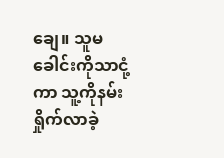ချေ။ သူမခေါင်းကိုသာငုံ့ကာ သူ့ကိုနမ်းရှိုက်လာခဲ့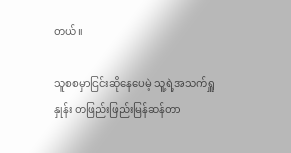တယ်။

သူစစမှာငြင်းဆိုနေပေမဲ့ သူ့ရဲ့အသက်ရှူနှုန်း တဖြည်းဖြည်းမြန်ဆန်တာ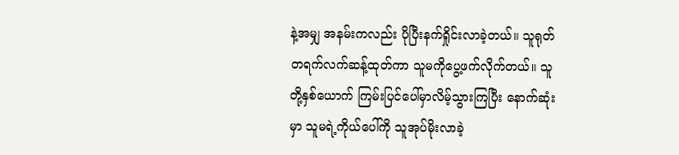နဲ့အမျှ အနမ်းကလည်း ပိုပြီးနက်ရှိုင်းလာခဲ့တယ်။ သူရုတ်တရက်လက်ဆန့်ထုတ်ကာ သူမကိုပွေ့ဖက်လိုက်တယ်။ သူတို့နှစ်ယောက် ကြမ်းပြင်ပေါ်မှာလိမ့်သွားကြပြီး နောက်ဆုံးမှာ သူမရဲ့ကိုယ်ပေါ်ကို သူအုပ်မိုးလာခဲ့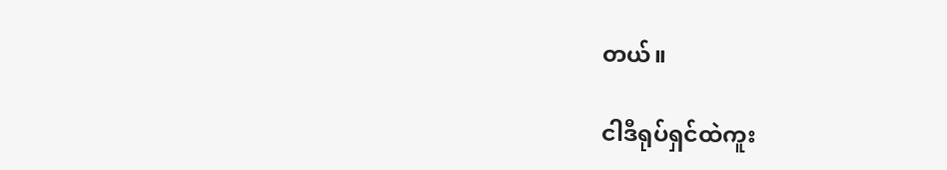တယ်။

ငါဒီရုပ်ရှင်ထဲကူး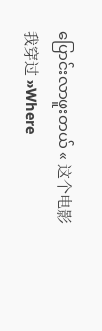ပြောင်းလာဖူးတယ် « 这个电影我穿过 »Where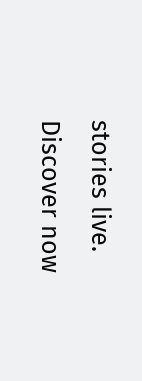stories live. Discover now